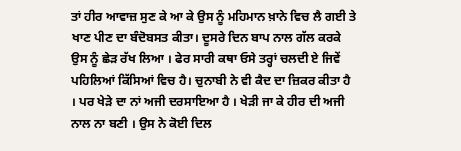ਤਾਂ ਹੀਰ ਆਵਾਜ਼ ਸੁਣ ਕੇ ਆ ਕੇ ਉਸ ਨੂੰ ਮਹਿਮਾਨ ਖ਼ਾਨੇ ਵਿਚ ਲੈ ਗਈ ਤੇ ਖਾਣ ਪੀਣ ਦਾ ਬੰਦੋਬਸਤ ਕੀਤਾ। ਦੂਸਰੇ ਦਿਨ ਬਾਪ ਨਾਲ ਗੱਲ ਕਰਕੇ ਉਸ ਨੂੰ ਛੇੜ ਰੱਖ ਲਿਆ । ਫੇਰ ਸਾਰੀ ਕਥਾ ਓਸੇ ਤਰ੍ਹਾਂ ਚਲਦੀ ਏ ਜਿਵੇਂ ਪਹਿਲਿਆਂ ਕਿੱਸਿਆਂ ਵਿਚ ਹੈ। ਚੁਨਾਬੀ ਨੇ ਵੀ ਕੈਦ ਦਾ ਜ਼ਿਕਰ ਕੀਤਾ ਹੈ । ਪਰ ਖੇੜੇ ਦਾ ਨਾਂ ਅਜੀ ਦਰਸਾਇਆ ਹੈ । ਖੇੜੀ ਜਾ ਕੇ ਹੀਰ ਦੀ ਅਜੀ ਨਾਲ ਨਾ ਬਣੀ । ਉਸ ਨੇ ਕੋਈ ਦਿਲ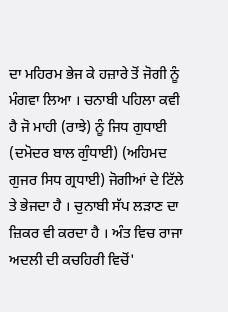ਦਾ ਮਹਿਰਮ ਭੇਜ ਕੇ ਹਜ਼ਾਰੇ ਤੋਂ ਜੋਗੀ ਨੂੰ ਮੰਗਵਾ ਲਿਆ । ਚਨਾਬੀ ਪਹਿਲਾ ਕਵੀ ਹੈ ਜੋ ਮਾਹੀ (ਰਾਝੇ) ਨੂੰ ਜਿਧ ਗੁਧਾਈ (ਦਮੋਦਰ ਬਾਲ ਗੁੰਧਾਈ) (ਅਹਿਮਦ ਗੁਜਰ ਸਿਧ ਗ੍ਰਧਾਈ) ਜੋਗੀਆਂ ਦੇ ਟਿੱਲੇ ਤੇ ਭੇਜਦਾ ਹੈ । ਚੁਨਾਬੀ ਸੱਪ ਲੜਾਣ ਦਾ ਜ਼ਿਕਰ ਵੀ ਕਰਦਾ ਹੈ । ਅੰਤ ਵਿਚ ਰਾਜਾ ਅਦਲੀ ਦੀ ਕਚਹਿਰੀ ਵਿਚੋਂ'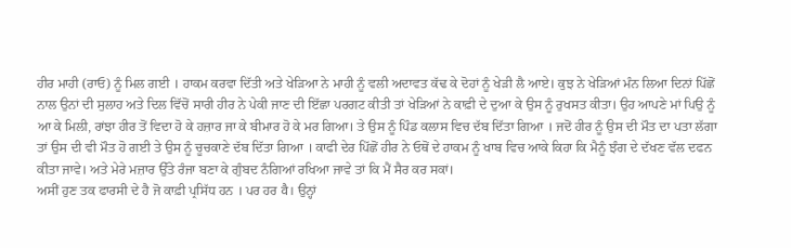ਹੀਰ ਮਾਹੀ (ਰਾਓ) ਨੂੰ ਮਿਲ ਗਈ । ਹਾਕਮ ਕਰਵਾ ਦਿੱਤੀ ਅਤੇ ਖੇੜਿਆ ਨੇ ਮਾਹੀ ਨੂੰ ਵਲੀ ਅਦਾਵਤ ਕੱਢ ਕੇ ਦੋਹਾਂ ਨੂੰ ਖੇੜੀ ਲੈ ਆਏ। ਕੁਝ ਨੇ ਖੇੜਿਆਂ ਮੰਨ ਲਿਆ ਦਿਨਾਂ ਪਿੱਛੋਂ ਨਾਲ ਉਨਾਂ ਦੀ ਸੁਲਾਹ ਅਤੇ ਦਿਲ ਵਿੱਚੋਂ ਸਾਰੀ ਹੀਰ ਨੇ ਪੇਕੀ ਜਾਣ ਦੀ ਇੱਛਾ ਪਰਗਟ ਕੀਤੀ ਤਾਂ ਖੇੜਿਆਂ ਨੇ ਕਾਫ਼ੀ ਦੇ ਦੁਆ ਕੇ ਉਸ ਨੂੰ ਰੁਖਸਤ ਕੀਤਾ। ਉਹ ਆਪਣੇ ਮਾਂ ਪਿਉ ਨੂੰ ਆ ਕੇ ਮਿਲੀ, ਰਾਂਝਾ ਹੀਰ ਤੋਂ ਵਿਦਾ ਹੋ ਕੇ ਹਜ਼ਾਰ ਜਾ ਕੇ ਬੀਮਾਰ ਹੋ ਕੇ ਮਰ ਗਿਆ। ਤੇ ਉਸ ਨੂੰ ਪਿੰਡ ਕਲਾਸ ਵਿਚ ਦੱਬ ਦਿੱਤਾ ਗਿਆ । ਜਦੋਂ ਹੀਰ ਨੂੰ ਉਸ ਦੀ ਮੌਤ ਦਾ ਪਤਾ ਲੱਗਾ ਤਾਂ ਉਸ ਦੀ ਵੀ ਮੌਤ ਹੋ ਗਈ ਤੇ ਉਸ ਨੂੰ ਚੂਚਕਾਣੇ ਦੱਬ ਦਿੱਤਾ ਗਿਆ । ਕਾਫੀ ਦੇਰ ਪਿੱਛੋਂ ਹੀਰ ਨੇ ਓਥੋਂ ਦੇ ਹਾਕਮ ਨੂੰ ਖਾਬ ਵਿਚ ਆਕੇ ਕਿਹਾ ਕਿ ਮੈਨੂੰ ਝੰਗ ਦੇ ਦੱਖਣ ਵੱਲ ਦਫਨ ਕੀਤਾ ਜਾਵੇ। ਅਤੇ ਮੇਰੇ ਮਜ਼ਾਰ ਉੱਤੇ ਰੰਜਾ ਬਣਾ ਕੇ ਗੁੰਬਦ ਨੰਗਿਆਂ ਰਖਿਆ ਜਾਵੇ ਤਾਂ ਕਿ ਮੈਂ ਸੈਰ ਕਰ ਸਕਾਂ।
ਅਸੀਂ ਹੁਣ ਤਕ ਫਾਰਸੀ ਦੇ ਹੈ ਜੋ ਕਾਫ਼ੀ ਪ੍ਰਸਿੱਧ ਹਨ । ਪਰ ਹਰ वै। ਉਨ੍ਹਾਂ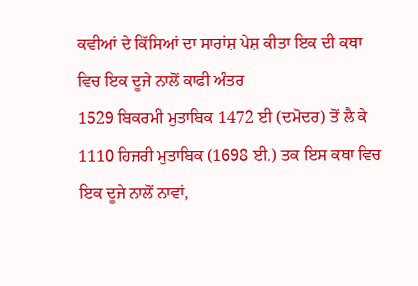ਕਵੀਆਂ ਦੇ ਕਿੱਸਿਆਂ ਦਾ ਸਾਰਾਂਸ਼ ਪੇਸ਼ ਕੀਤਾ ਇਕ ਦੀ ਕਥਾ ਵਿਚ ਇਕ ਦੂਜੇ ਨਾਲੋਂ ਕਾਫੀ ਅੰਤਰ
1529 ਬਿਕਰਮੀ ਮੁਤਾਬਿਕ 1472 ਈ (ਦਮੋਦਰ) ਤੋਂ ਲੈ ਕੇ 1110 ਹਿਜਰੀ ਮੁਤਾਬਿਕ (1698 ਈ.) ਤਕ ਇਸ ਕਥਾ ਵਿਚ ਇਕ ਦੂਜੇ ਨਾਲੋਂ ਨਾਵਾਂ,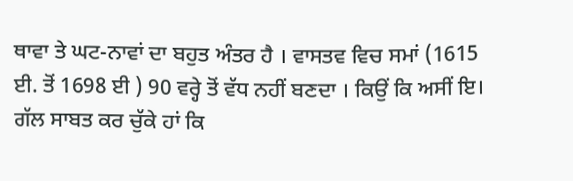ਥਾਵਾ ਤੇ ਘਟ-ਨਾਵਾਂ ਦਾ ਬਹੁਤ ਅੰਤਰ ਹੈ । ਵਾਸਤਵ ਵਿਚ ਸਮਾਂ (1615 ਈ. ਤੋਂ 1698 ਈ ) 90 ਵਰ੍ਹੇ ਤੋਂ ਵੱਧ ਨਹੀਂ ਬਣਦਾ । ਕਿਉਂ ਕਿ ਅਸੀਂ ਇ। ਗੱਲ ਸਾਬਤ ਕਰ ਚੁੱਕੇ ਹਾਂ ਕਿ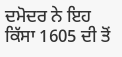ਦਮੋਦਰ ਨੇ ਇਹ ਕਿੱਸਾ 1605 ਦੀ ਤੋਂ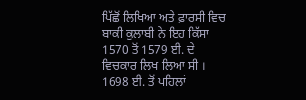ਪਿੱਛੋਂ ਲਿਖਿਆ ਅਤੇ ਫ਼ਾਰਸੀ ਵਿਚ ਬਾਕੀ ਕੁਲਾਬੀ ਨੇ ਇਹ ਕਿੱਸਾ 1570 ਤੋਂ 1579 ਈ. ਦੇ ਵਿਚਕਾਰ ਲਿਖ ਲਿਆ ਸੀ ।
1698 ਈ. ਤੋਂ ਪਹਿਲਾਂ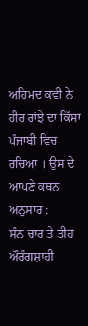ਅਹਿਮਦ ਕਵੀ ਨੇ ਹੀਰ ਰਾਂਝੇ ਦਾ ਕਿੱਸਾ ਪੰਜਾਬੀ ਵਿਚ ਰਚਿਆ । ਉਸ ਦੇ ਆਪਣੇ ਕਥਨ ਅਨੁਸਾਰ :
ਸੰਨ ਚਾਰ ਤੇ ਤੀਹ ਔਰੰਗਸ਼ਾਹੀ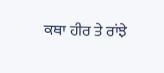ਕਥਾ ਹੀਰ ਤੇ ਰਾਂਝੇ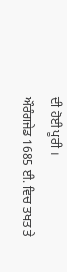ਦੀ ਹੋਈ ਪੂਰੀ ।
ਔਰੰਗਜੇਡ 1685 ਈ. ਵਿਚ ਤਖਤ ਤੇ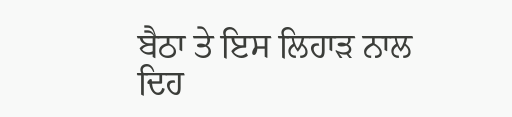ਬੈਠਾ ਤੇ ਇਸ ਲਿਹਾੜ ਨਾਲ ਦਿਹ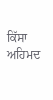ਕਿੱਸਾ ਅਹਿਮਦ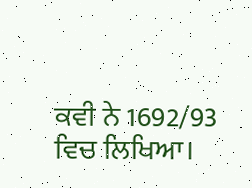ਕਵੀ ਨੇ 1692/93 ਵਿਚ ਲਿਖਿਆ।